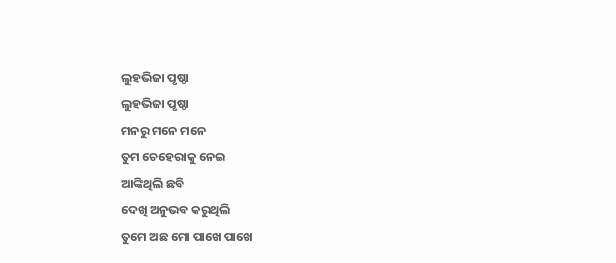ଲୁହଭିଜା ପୃଷ୍ଠା
ଲୁହଭିଜା ପୃଷ୍ଠା
ମନରୁ ମନେ ମନେ
ତୁମ ଚେହେରାକୁ ନେଇ
ଆଙ୍କିଥିଲି ଛବି
ଦେଖି ଅନୁଭବ କରୁଥିଲି
ତୁମେ ଅଛ ମୋ ପାଖେ ପାଖେ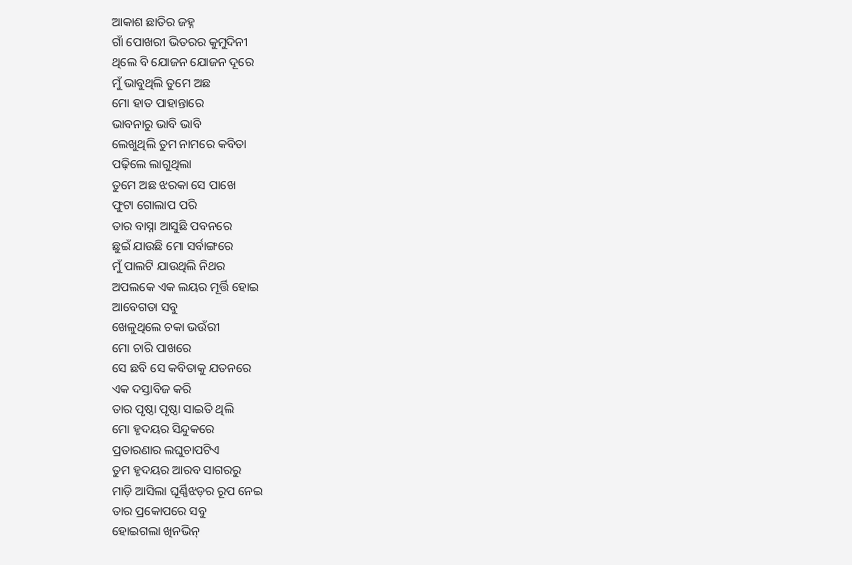ଆକାଶ ଛାତିର ଜହ୍ନ
ଗାଁ ପୋଖରୀ ଭିତରର କୁମୁଦିନୀ
ଥିଲେ ବି ଯୋଜନ ଯୋଜନ ଦୂରେ
ମୁଁ ଭାବୁଥିଲି ତୁମେ ଅଛ
ମୋ ହାତ ପାହାନ୍ତାରେ
ଭାବନାରୁ ଭାବି ଭାବି
ଲେଖୁଥିଲି ତୁମ ନାମରେ କବିତା
ପଢ଼ିଲେ ଲାଗୁଥିଲା
ତୁମେ ଅଛ ଝରକା ସେ ପାଖେ
ଫୁଟା ଗୋଲାପ ପରି
ତାର ବାସ୍ନା ଆସୁଛି ପବନରେ
ଛୁଇଁ ଯାଉଛି ମୋ ସର୍ବାଙ୍ଗରେ
ମୁଁ ପାଲଟି ଯାଉଥିଲି ନିଥର
ଅପଲକେ ଏକ ଲୟର ମୂର୍ତ୍ତି ହୋଇ
ଆବେଗତା ସବୁ
ଖେଳୁଥିଲେ ଚକା ଭଉଁରୀ
ମୋ ଚାରି ପାଖରେ
ସେ ଛବି ସେ କବିତାକୁ ଯତନରେ
ଏକ ଦସ୍ତାବିଜ କରି
ତାର ପୃଷ୍ଠା ପୃଷ୍ଠା ସାଇତି ଥିଲି
ମୋ ହୃଦୟର ସିନ୍ଦୁକରେ
ପ୍ରତାରଣାର ଲଘୁଚାପଟିଏ
ତୁମ ହୃଦୟର ଆରବ ସାଗରରୁ
ମାଡ଼ି ଆସିଲା ଘୂର୍ଣ୍ଣିଝଡ଼ର ରୂପ ନେଇ
ତାର ପ୍ରକୋପରେ ସବୁ
ହୋଇଗଲା ଖିନଭିନ୍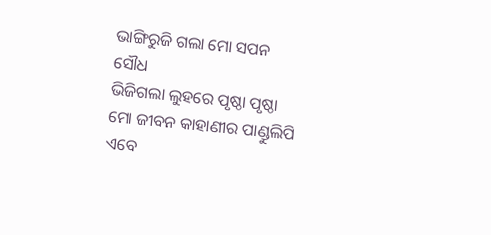ଭାଙ୍ଗିରୁଜି ଗଲା ମୋ ସପନ ସୌଧ
ଭିଜିଗଲା ଲୁହରେ ପୃଷ୍ଠା ପୃଷ୍ଠା
ମୋ ଜୀବନ କାହାଣୀର ପାଣ୍ଡୁଲିପି
ଏବେ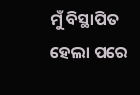ମୁଁ ବିସ୍ଥାପିତ ହେଲା ପରେ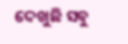ଦେଖୁଛି ସବୁ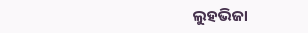ଲୁହଭିଜା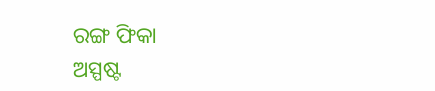ରଙ୍ଗ ଫିକା
ଅସ୍ପଷ୍ଟ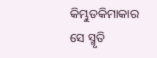କିମ୍ଭୁତକିମାକାର ସେ ସ୍ମୃତି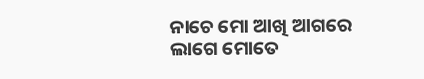ନାଚେ ମୋ ଆଖି ଆଗରେ
ଲାଗେ ମୋତେ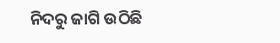ନିଦରୁ ଜାଗି ଉଠିଛି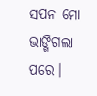ସପନ ମୋ ଭାଙ୍ଗିଗଲା ପରେ।